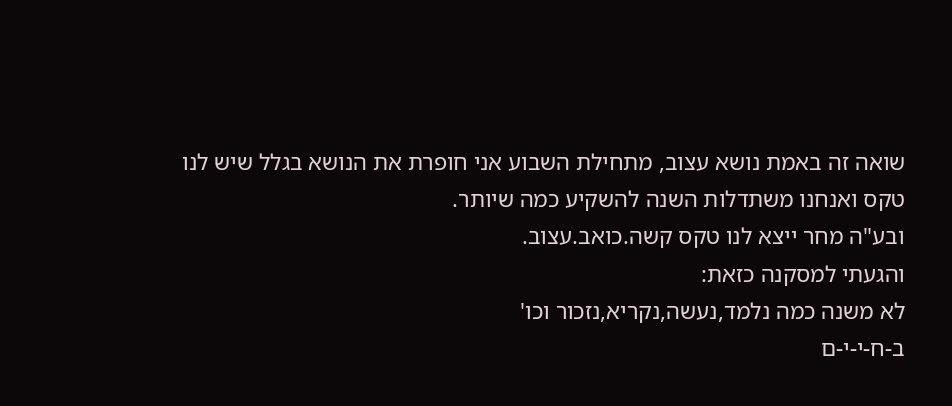שואה זה באמת נושא עצוב, מתחילת השבוע אני חופרת את הנושא בגלל שיש לנו טקס ואנחנו משתדלות השנה להשקיע כמה שיותר.
ובע"ה מחר ייצא לנו טקס קשה.כואב.עצוב.
והגעתי למסקנה כזאת:
לא משנה כמה נלמד,נעשה,נקריא,נזכור וכו'
ב-ח-י-י-ם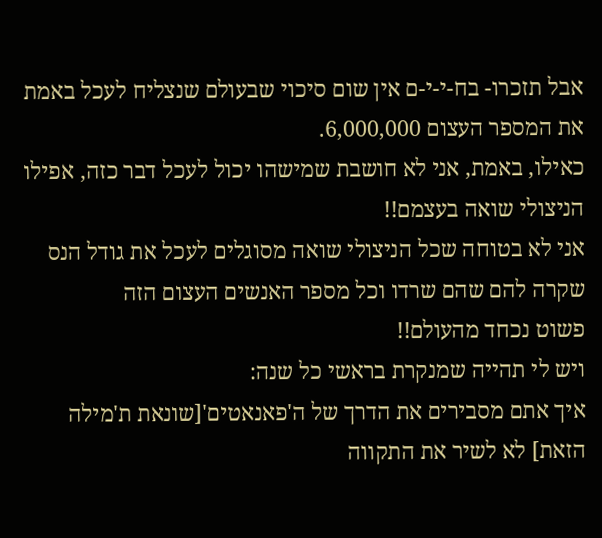אבל תזכרו- בח-י-י-ם אין שום סיכוי שבעולם שנצליח לעכל באמת את המספר העצום 6,000,000.
כאילו, באמת, אני לא חושבת שמישהו יכול לעכל דבר כזה, אפילו הניצולי שואה בעצמם!!
אני לא בטוחה שכל הניצולי שואה מסוגלים לעכל את גודל הנס שקרה להם שהם שרדו וכל מספר האנשים העצום הזה
פשוט נכחד מהעולם!!
ויש לי תהייה שמנקרת בראשי כל שנה:
איך אתם מסבירים את הדרך של ה'פאנאטים'[שונאת ת'מילה הזאת] לא לשיר את התקווה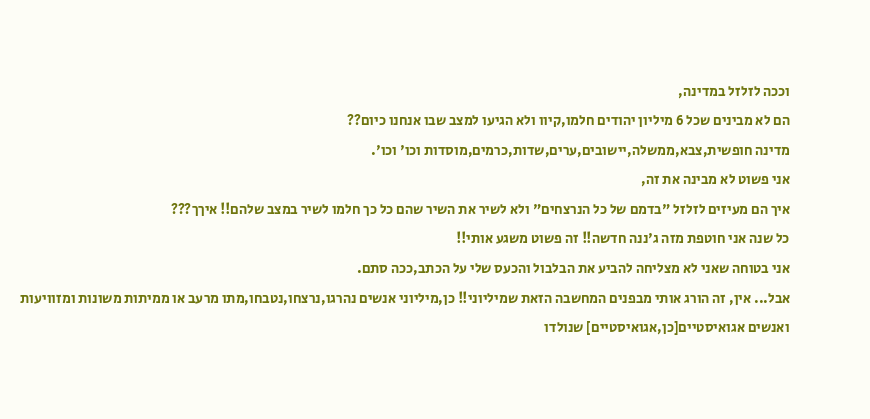וככה לזלזל במדינה,
הם לא מבינים שכל 6 מיליון יהודים חלמו,קיוו ולא הגיעו למצב שבו אנחנו כיום??
מדינה חופשית,צבא,ממשלה,יישובים,ערים,שדות,כרמים,מוסדות וכו' וכו'.
אני פשוט לא מבינה את זה,
איך הם מעיזים לזלזל "בדמם של כל הנרצחים" ולא לשיר את השיר שהם כל כך חלמו לשיר במצב שלהם!! איךך???
כל שנה אני חוטפת מזה ג'ננה חדשה!! זה פשוט משגע אותי!!
אני בטוחה שאני לא מצליחה להביע את הבלבול והכעס שלי על הכתב,ככה סתם.
אבל... אין, זה הורג אותי מבפנים המחשבה הזאת שמיליוני!! כן,מיליוני אנשים נהרגו,נרצחו,נטבחו,מתו מרעב או ממיתות משונות ומזוויעות
ואנשים אגואיסטיים[כן,אגואיסטיים] שנולדו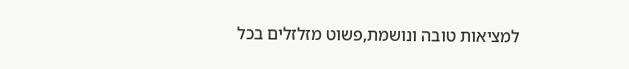למציאות טובה ונושמת,פשוט מזלזלים בכל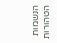הנשמות הטהורות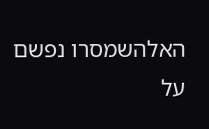האלהשמסרו נפשם על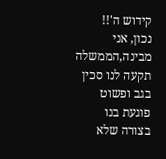קידוש ה'!!
נכון, אני מבינה,הממשלה תקעה לנו סכין בגב ופשוט פוגעת בנו בצורה שלא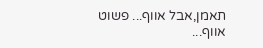תאמן,אבל אווף... פשוט אווף...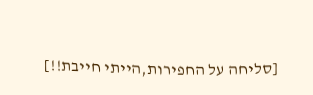[סליחה על החפירות,הייתי חייבת!!]